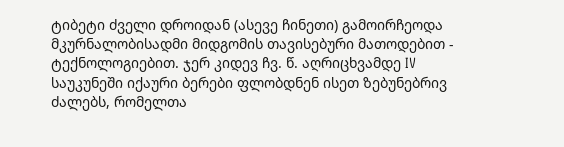ტიბეტი ძველი დროიდან (ასევე ჩინეთი) გამოირჩეოდა მკურნალობისადმი მიდგომის თავისებური მათოდებით - ტექნოლოგიებით. ჯერ კიდევ ჩვ. წ. აღრიცხვამდე IV საუკუნეში იქაური ბერები ფლობდნენ ისეთ ზებუნებრივ ძალებს, რომელთა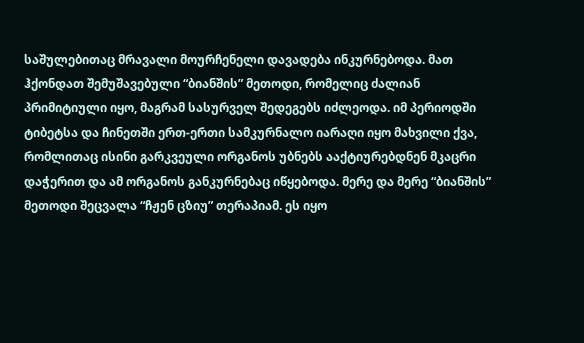საშულებითაც მრავალი მოურჩენელი დავადება ინკურნებოდა. მათ ჰქონდათ შემუშავებული “ბიანშის” მეთოდი, რომელიც ძალიან პრიმიტიული იყო, მაგრამ სასურველ შედეგებს იძლეოდა. იმ პერიოდში ტიბეტსა და ჩინეთში ერთ-ერთი სამკურნალო იარაღი იყო მახვილი ქვა, რომლითაც ისინი გარკვეული ორგანოს უბნებს ააქტიურებდნენ მკაცრი დაჭერით და ამ ორგანოს განკურნებაც იწყებოდა. მერე და მერე “ბიანშის” მეთოდი შეცვალა “ჩჟენ ცზიუ” თერაპიამ. ეს იყო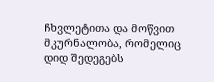ჩხვლეტითა და მოწვით მკურნალობა, რომელიც დიდ შედეგებს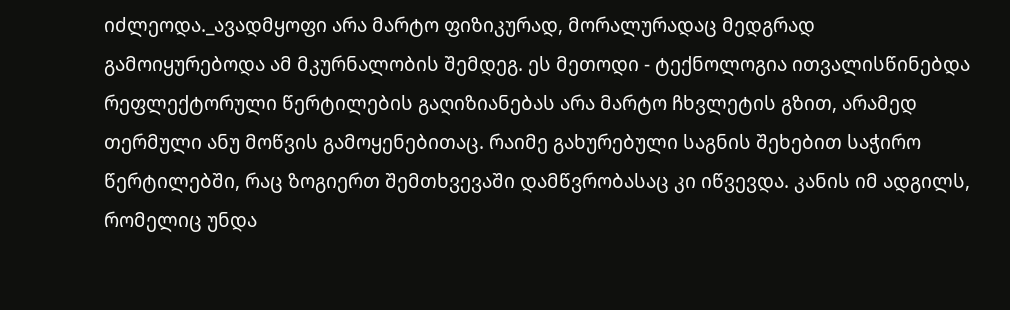იძლეოდა._ავადმყოფი არა მარტო ფიზიკურად, მორალურადაც მედგრად გამოიყურებოდა ამ მკურნალობის შემდეგ. ეს მეთოდი - ტექნოლოგია ითვალისწინებდა რეფლექტორული წერტილების გაღიზიანებას არა მარტო ჩხვლეტის გზით, არამედ თერმული ანუ მოწვის გამოყენებითაც. რაიმე გახურებული საგნის შეხებით საჭირო წერტილებში, რაც ზოგიერთ შემთხვევაში დამწვრობასაც კი იწვევდა. კანის იმ ადგილს, რომელიც უნდა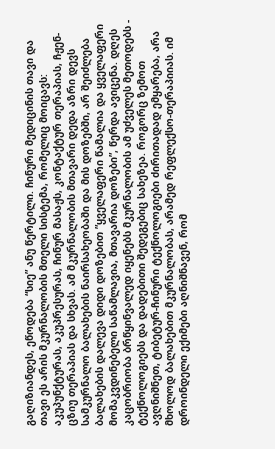გაღიზიანდეს, ეწოდება “სიე” ანუ წერტილი. ჩინური მედიცინის თავი და თავი ეს არის მკურნალობის მთელი სისტემა, რომელიც მოიცავს: აკუპუნქტურას, აკუპრესურას, ჩინურ მასაჟს, კონტაქტურ თერაპიას, ჩჟენ-ცზიუ თერაპიას და სხვას. ამ მკურნალობის მთავარი დედა აზრი დევს სამკურნალო ბალახების ნაირსახეობაში და მის დოზებში, არ შეიძლება ბალახების დალევა დიდი დოზებით ”ყველაფერი წამალია და ყველაფერი მომაკვდინებელი საწამლავია, მთავარია დოზები”, წერდა ავიცენა. დღეს კაცობრიობა ბრწყინვალედ იყენებს მკურნალობის ამ უძველეს მეთოდებს - ტექნოლოგიებს და დადებითი შედეგებიც სახეზეა. როგორც ზემოთ ავღნიშნეთ, ტიბეტურ-ჩინური ტექნოლოგიები ძირითადად ემყარება, არა მხოლოდ ბალახებით მკურნალობას, არამედ რეფლექსო-თერაპიიას. იმ დროინდელი ექიმები აღნიშნავენ, რომ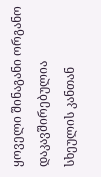ყოველი შინაგანი ორგანო დაკავშირებულია სხეულის კანთან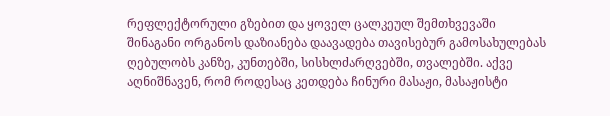რეფლექტორული გზებით და ყოველ ცალკეულ შემთხვევაში შინაგანი ორგანოს დაზიანება დაავადება თავისებურ გამოსახულებას ღებულობს კანზე, კუნთებში, სისხლძარღვებში, თვალებში. აქვე აღნიშნავენ, რომ როდესაც კეთდება ჩინური მასაჟი, მასაჟისტი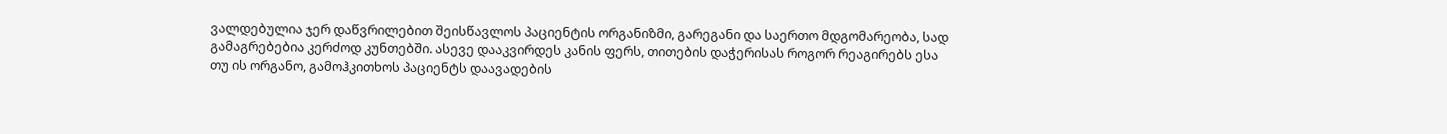ვალდებულია ჯერ დაწვრილებით შეისწავლოს პაციენტის ორგანიზმი, გარეგანი და საერთო მდგომარეობა, სად გამაგრებებია კერძოდ კუნთებში. ასევე დააკვირდეს კანის ფერს, თითების დაჭერისას როგორ რეაგირებს ესა თუ ის ორგანო, გამოჰკითხოს პაციენტს დაავადების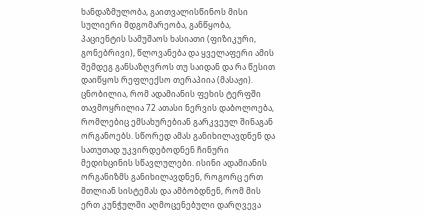ხანდაზმულობა, გაითვალისწინოს მისი სულიერი მდგომარეობა, განწყობა, პაციენტის სამუშაოს ხასიათი (ფიზიკური, გონებრივი), წლოვანება და ყველაფერი ამის შემდეგ განსაზღვროს თუ საიდან და რა წესით დაიწყოს რეფლექსო თერაპიია (მასაჟი). ცნობილია, რომ ადამიანის ფეხის ტერფში თავმოყრილია 72 ათასი ნერვის დაბოლოება, რომლებიც ემსახურებიან გარკვეულ შინაგან ორგანოებს. სწორედ ამას განიხილავდნენ და სათუთად უკვირდებოდნენ ჩინური მედიხცინის სწავლულები. ისინი ადამიანის ორგანიზმს განიხილავდნენ, როგორც ერთ მთლიან სისტემას და ამბობდნენ, რომ მის ერთ კუნჭულში აღმოცენებული დარღვევა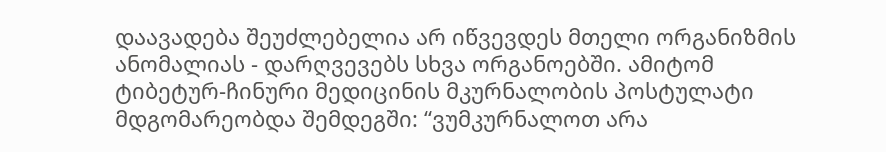დაავადება შეუძლებელია არ იწვევდეს მთელი ორგანიზმის ანომალიას - დარღვევებს სხვა ორგანოებში. ამიტომ ტიბეტურ-ჩინური მედიცინის მკურნალობის პოსტულატი მდგომარეობდა შემდეგში: “ვუმკურნალოთ არა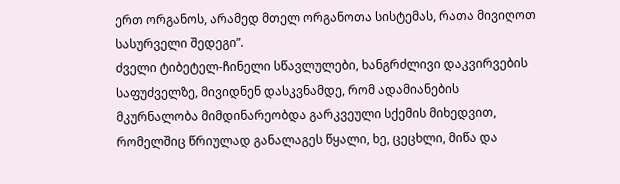ერთ ორგანოს, არამედ მთელ ორგანოთა სისტემას, რათა მივიღოთ სასურველი შედეგი”.
ძველი ტიბეტელ-ჩინელი სწავლულები, ხანგრძლივი დაკვირვების საფუძველზე, მივიდნენ დასკვნამდე, რომ ადამიანების მკურნალობა მიმდინარეობდა გარკვეული სქემის მიხედვით, რომელშიც წრიულად განალაგეს წყალი, ხე, ცეცხლი, მიწა და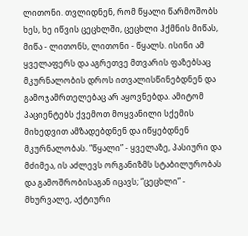ლითონი. თვლიდნენ, რომ წყალი წარმოშობს ხეს, ხე იწვის ცეცხლში, ცეცხლი ჰქმნის მიწას, მიწა - ლითონს, ლითონი - წყალს. ისინი ამ ყველაფერს და აგრეთვე მთვარის ფაზებსაც მკურნალობის დროს ითვალისწინებდნენ და გამოჯამრთელებაც არ აყოვნებდა. ამიტომ პაციენტებს ქვემოთ მოყვანილი სქემის მიხედვით ამზადებდნენ და იწყებდნენ მკურნალობას. “წყალი” - ყველაზე, პასიური და მძიმეა, ის აძლევს ორგანიზმს სტაბილურობას და გამოშრობისაგან იცავს; “ცეცხლი” - მხურვალე, აქტიური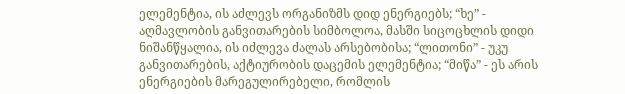ელემენტია, ის აძლევს ორგანიზმს დიდ ენერგიებს; “ხე” - აღმავლობის განვითარების სიმბოლოა, მასში სიცოცხლის დიდი ნიშანწყალია, ის იძლევა ძალას არსებობისა; “ლითონი” - უკუ განვითარების, აქტიურობის დაცემის ელემენტია; “მიწა” - ეს არის ენერგიების მარეგულირებელი, რომლის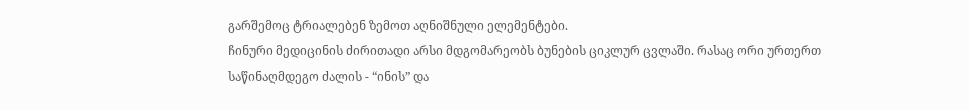გარშემოც ტრიალებენ ზემოთ აღნიშნული ელემენტები.
ჩინური მედიცინის ძირითადი არსი მდგომარეობს ბუნების ციკლურ ცვლაში. რასაც ორი ურთერთ საწინაღმდეგო ძალის - “ინის” და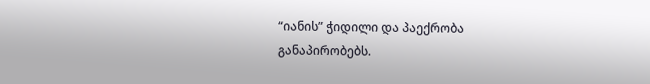“იანის” ჭიდილი და პაექრობა განაპირობებს.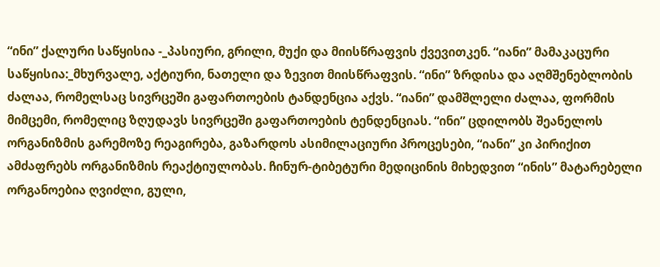“ინი” ქალური საწყისია -_პასიური, გრილი, მუქი და მიისწრაფვის ქვევითკენ. “იანი” მამაკაცური საწყისია:_მხურვალე, აქტიური, ნათელი და ზევით მიისწრაფვის. “ინი” ზრდისა და აღმშენებლობის ძალაა, რომელსაც სივრცეში გაფართოების ტანდენცია აქვს. “იანი” დამშლელი ძალაა, ფორმის მიმცემი, რომელიც ზღუდავს სივრცეში გაფართოების ტენდენციას. “ინი” ცდილობს შეანელოს ორგანიზმის გარემოზე რეაგირება, გაზარდოს ასიმილაციური პროცესები, “იანი” კი პირიქით ამძაფრებს ორგანიზმის რეაქტიულობას. ჩინურ-ტიბეტური მედიცინის მიხედვით “ინის” მატარებელი ორგანოებია ღვიძლი, გული,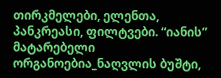თირკმელები, ელენთა, პანკრეასი, ფილტვები. “იანის” მატარებელი ორგანოებია_ნაღვლის ბუშტი,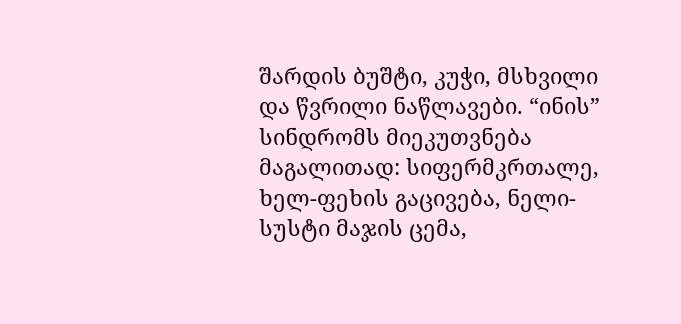შარდის ბუშტი, კუჭი, მსხვილი და წვრილი ნაწლავები. “ინის” სინდრომს მიეკუთვნება მაგალითად: სიფერმკრთალე, ხელ-ფეხის გაცივება, ნელი-სუსტი მაჯის ცემა,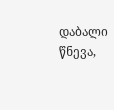დაბალი წნევა,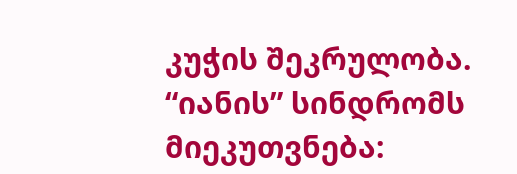კუჭის შეკრულობა. “იანის” სინდრომს მიეკუთვნება: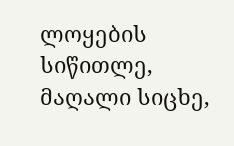ლოყების სიწითლე, მაღალი სიცხე,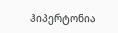ჰიპერტონია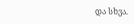და სხვა.